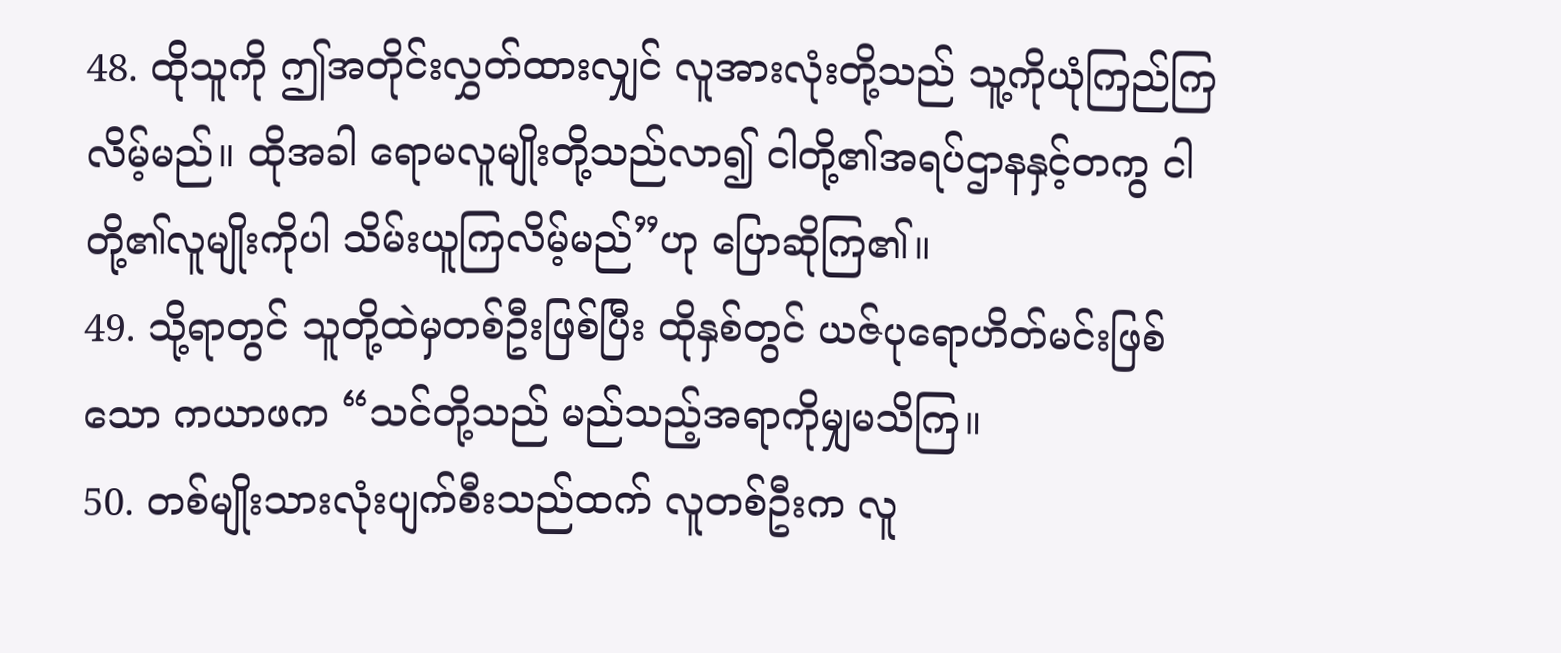48. ထိုသူကို ဤအတိုင်းလွှတ်ထားလျှင် လူအားလုံးတို့သည် သူ့ကိုယုံကြည်ကြလိမ့်မည်။ ထိုအခါ ရောမလူမျိုးတို့သည်လာ၍ ငါတို့၏အရပ်ဌာနနှင့်တကွ ငါတို့၏လူမျိုးကိုပါ သိမ်းယူကြလိမ့်မည်”ဟု ပြောဆိုကြ၏။
49. သို့ရာတွင် သူတို့ထဲမှတစ်ဦးဖြစ်ပြီး ထိုနှစ်တွင် ယဇ်ပုရောဟိတ်မင်းဖြစ်သော ကယာဖက “သင်တို့သည် မည်သည့်အရာကိုမျှမသိကြ။
50. တစ်မျိုးသားလုံးပျက်စီးသည်ထက် လူတစ်ဦးက လူ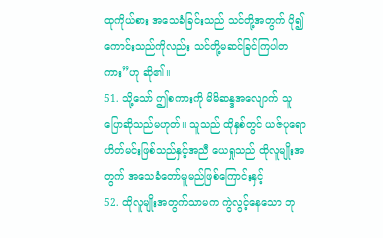ထုကိုယ်စား အသေခံခြင်းသည် သင်တို့အတွက် ပို၍ကောင်းသည်ကိုလည်း သင်တို့မဆင်ခြင်ကြပါတကား”ဟု ဆို၏။
51. သို့သော် ဤစကားကို မိမိဆန္ဒအလျောက် သူပြောဆိုသည်မဟုတ်။ သူသည် ထိုနှစ်တွင် ယဇ်ပုရောဟိတ်မင်းဖြစ်သည်နှင့်အညီ ယေရှုသည် ထိုလူမျိုးအတွက် အသေခံတော်မူမည်ဖြစ်ကြောင်းနှင့်
52. ထိုလူမျိုးအတွက်သာမက ကွဲလွင့်နေသော ဘု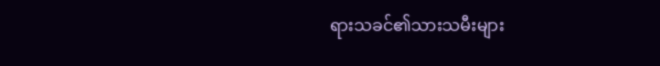ရားသခင်၏သားသမီးများ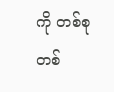ကို တစ်စုတစ်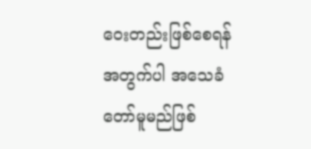ဝေးတည်းဖြစ်စေရန်အတွက်ပါ အသေခံတော်မူမည်ဖြစ်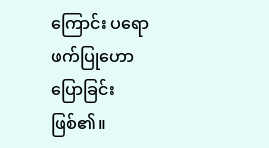ကြောင်း ပရောဖက်ပြုဟောပြောခြင်းဖြစ်၏။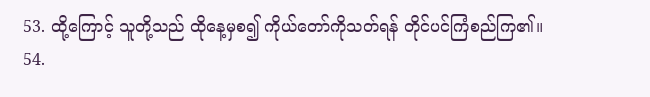53. ထို့ကြောင့် သူတို့သည် ထိုနေ့မှစ၍ ကိုယ်တော်ကိုသတ်ရန် တိုင်ပင်ကြံစည်ကြ၏။
54.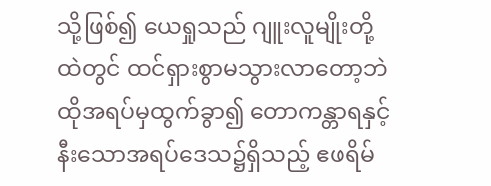သို့ဖြစ်၍ ယေရှုသည် ဂျူးလူမျိုးတို့ထဲတွင် ထင်ရှားစွာမသွားလာတော့ဘဲ ထိုအရပ်မှထွက်ခွာ၍ တောကန္တာရနှင့်နီးသောအရပ်ဒေသ၌ရှိသည့် ဧဖရိမ်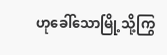ဟုခေါ်သောမြို့သို့ကြွ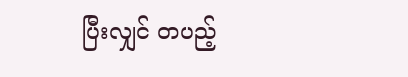ပြီးလျှင် တပည့်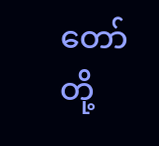တော်တို့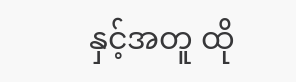နှင့်အတူ ထို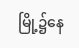မြို့၌နေ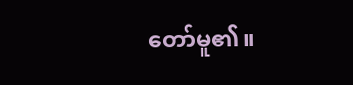တော်မူ၏။